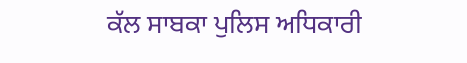ਕੱਲ ਸਾਬਕਾ ਪੁਲਿਸ ਅਧਿਕਾਰੀ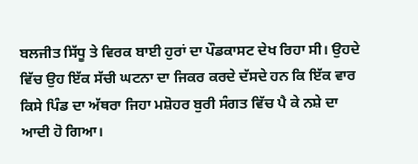ਬਲਜੀਤ ਸਿੱਧੂ ਤੇ ਵਿਰਕ ਬਾਈ ਹੁਰਾਂ ਦਾ ਪੌਡਕਾਸਟ ਦੇਖ ਰਿਹਾ ਸੀ। ਉਹਦੇ ਵਿੱਚ ਉਹ ਇੱਕ ਸੱਚੀ ਘਟਨਾ ਦਾ ਜਿਕਰ ਕਰਦੇ ਦੱਸਦੇ ਹਨ ਕਿ ਇੱਕ ਵਾਰ ਕਿਸੇ ਪਿੰਡ ਦਾ ਅੱਥਰਾ ਜਿਹਾ ਮਸ਼ੋਹਰ ਬੁਰੀ ਸੰਗਤ ਵਿੱਚ ਪੈ ਕੇ ਨਸ਼ੇ ਦਾ ਆਦੀ ਹੋ ਗਿਆ।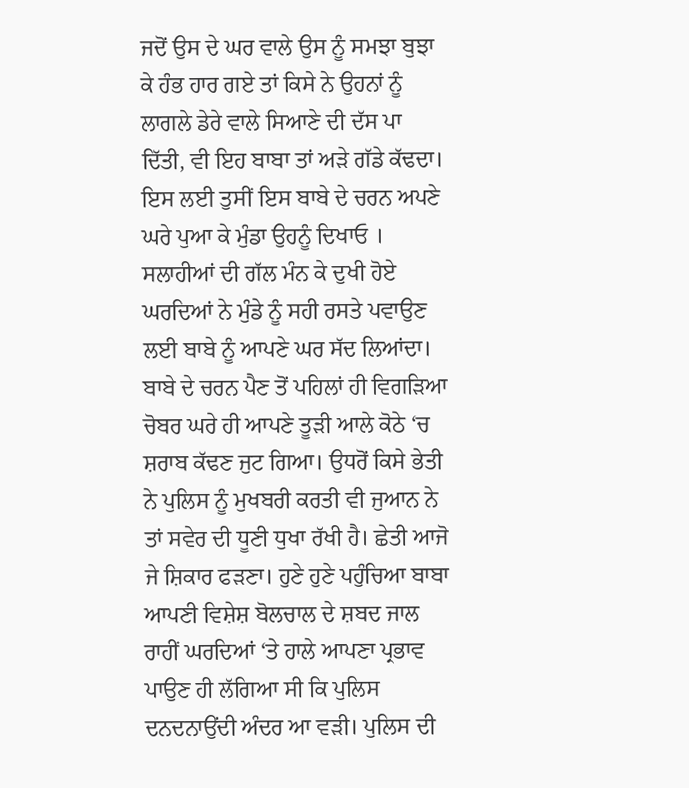ਜਦੋਂ ਉਸ ਦੇ ਘਰ ਵਾਲੇ ਉਸ ਨੂੰ ਸਮਝਾ ਬੁਝਾ ਕੇ ਹੰਭ ਹਾਰ ਗਏ ਤਾਂ ਕਿਸੇ ਨੇ ਉਹਨਾਂ ਨੂੰ ਲਾਗਲੇ ਡੇਰੇ ਵਾਲੇ ਸਿਆਣੇ ਦੀ ਦੱਸ ਪਾ ਦਿੱਤੀ, ਵੀ ਇਹ ਬਾਬਾ ਤਾਂ ਅੜੇ ਗੱਡੇ ਕੱਢਦਾ। ਇਸ ਲਈ ਤੁਸੀਂ ਇਸ ਬਾਬੇ ਦੇ ਚਰਨ ਅਪਣੇ ਘਰੇ ਪੁਆ ਕੇ ਮੁੰਡਾ ਉਹਨੂੰ ਦਿਖਾਓ । ਸਲਾਹੀਆਂ ਦੀ ਗੱਲ ਮੰਨ ਕੇ ਦੁਖੀ ਹੋਏ ਘਰਦਿਆਂ ਨੇ ਮੁੰਡੇ ਨੂੰ ਸਹੀ ਰਸਤੇ ਪਵਾਉਣ ਲਈ ਬਾਬੇ ਨੂੰ ਆਪਣੇ ਘਰ ਸੱਦ ਲਿਆਂਦਾ। ਬਾਬੇ ਦੇ ਚਰਨ ਪੈਣ ਤੋਂ ਪਹਿਲਾਂ ਹੀ ਵਿਗੜਿਆ ਚੋਬਰ ਘਰੇ ਹੀ ਆਪਣੇ ਤੂੜੀ ਆਲੇ ਕੋਠੇ ‘ਚ ਸ਼ਰਾਬ ਕੱਢਣ ਜੁਟ ਗਿਆ। ਉਧਰੋਂ ਕਿਸੇ ਭੇਤੀ ਨੇ ਪੁਲਿਸ ਨੂੰ ਮੁਖਬਰੀ ਕਰਤੀ ਵੀ ਜੁਆਨ ਨੇ ਤਾਂ ਸਵੇਰ ਦੀ ਧੂਣੀ ਧੁਖਾ ਰੱਖੀ ਹੈ। ਛੇਤੀ ਆਜੋ ਜੇ ਸ਼ਿਕਾਰ ਫੜਣਾ। ਹੁਣੇ ਹੁਣੇ ਪਹੁੰਚਿਆ ਬਾਬਾ ਆਪਣੀ ਵਿਸ਼ੇਸ਼ ਬੋਲਚਾਲ ਦੇ ਸ਼ਬਦ ਜਾਲ ਰਾਹੀਂ ਘਰਦਿਆਂ ‘ਤੇ ਹਾਲੇ ਆਪਣਾ ਪ੍ਰਭਾਵ ਪਾਉਣ ਹੀ ਲੱਗਿਆ ਸੀ ਕਿ ਪੁਲਿਸ ਦਨਦਨਾਉਂਦੀ ਅੰਦਰ ਆ ਵੜੀ। ਪੁਲਿਸ ਦੀ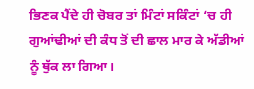ਭਿਣਕ ਪੈਂਦੇ ਹੀ ਚੋਬਰ ਤਾਂ ਮਿੰਟਾਂ ਸਕਿੰਟਾਂ ‘ਚ ਹੀ ਗੁਆਂਢੀਆਂ ਦੀ ਕੰਧ ਤੋਂ ਦੀ ਛਾਲ ਮਾਰ ਕੇ ਅੱਡੀਆਂ ਨੂੰ ਥੁੱਕ ਲਾ ਗਿਆ।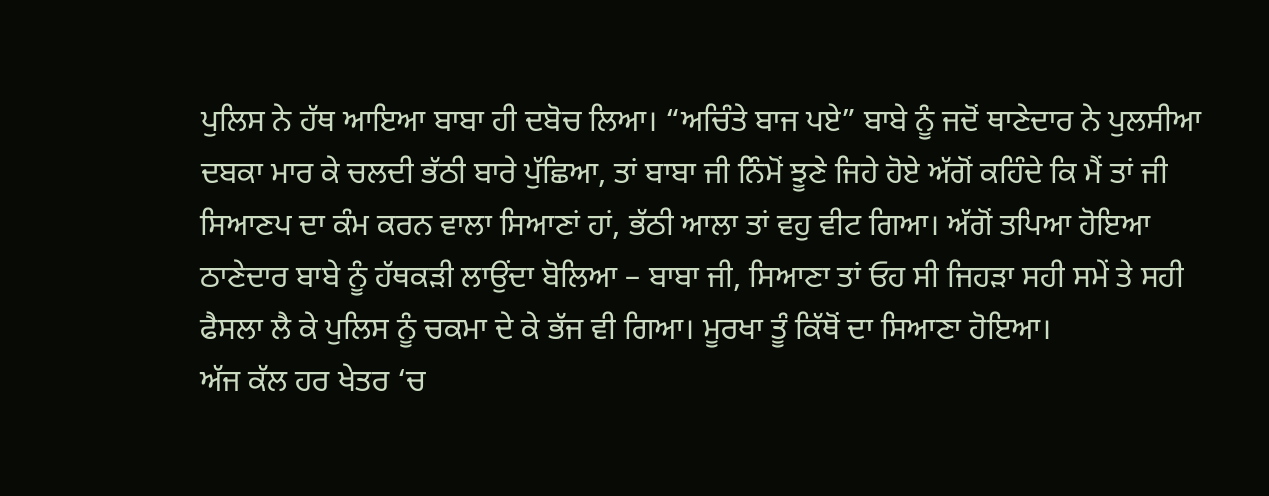ਪੁਲਿਸ ਨੇ ਹੱਥ ਆਇਆ ਬਾਬਾ ਹੀ ਦਬੋਚ ਲਿਆ। “ਅਚਿੰਤੇ ਬਾਜ ਪਏ” ਬਾਬੇ ਨੂੰ ਜਦੋਂ ਥਾਣੇਦਾਰ ਨੇ ਪੁਲਸੀਆ ਦਬਕਾ ਮਾਰ ਕੇ ਚਲਦੀ ਭੱਠੀ ਬਾਰੇ ਪੁੱਛਿਆ, ਤਾਂ ਬਾਬਾ ਜੀ ਨਿੰਮੋਂ ਝੂਣੇ ਜਿਹੇ ਹੋਏ ਅੱਗੋਂ ਕਹਿੰਦੇ ਕਿ ਮੈਂ ਤਾਂ ਜੀ ਸਿਆਣਪ ਦਾ ਕੰਮ ਕਰਨ ਵਾਲਾ ਸਿਆਣਾਂ ਹਾਂ, ਭੱਠੀ ਆਲਾ ਤਾਂ ਵਹੁ ਵੀਟ ਗਿਆ। ਅੱਗੋਂ ਤਪਿਆ ਹੋਇਆ ਠਾਣੇਦਾਰ ਬਾਬੇ ਨੂੰ ਹੱਥਕੜੀ ਲਾਉਂਦਾ ਬੋਲਿਆ – ਬਾਬਾ ਜੀ, ਸਿਆਣਾ ਤਾਂ ਓਹ ਸੀ ਜਿਹੜਾ ਸਹੀ ਸਮੇਂ ਤੇ ਸਹੀ ਫੈਸਲਾ ਲੈ ਕੇ ਪੁਲਿਸ ਨੂੰ ਚਕਮਾ ਦੇ ਕੇ ਭੱਜ ਵੀ ਗਿਆ। ਮੂਰਖਾ ਤੂੰ ਕਿੱਥੋਂ ਦਾ ਸਿਆਣਾ ਹੋਇਆ।
ਅੱਜ ਕੱਲ ਹਰ ਖੇਤਰ ‘ਚ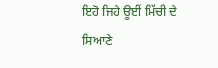ਇਹੋ ਜਿਹੇ ਊਈਂ ਮਿੱਚੀ ਦੇ ਸਿਆਣੇ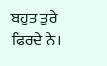ਬਹੁਤ ਤੁਰੇ ਫਿਰਦੇ ਨੇ।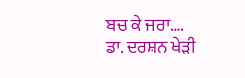ਬਚ ਕੇ ਜਰਾ….
ਡਾ. ਦਰਸ਼ਨ ਖੇੜੀ